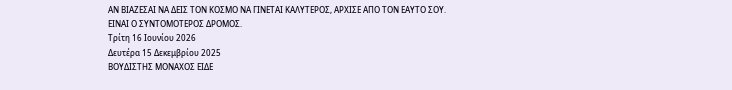ΑΝ ΒΙΑΖΕΣΑΙ ΝΑ ΔΕΙΣ ΤΟΝ ΚΟΣΜΟ ΝΑ ΓΙΝΕΤΑΙ ΚΑΛΥΤΕΡΟΣ, ΑΡΧΙΣΕ ΑΠΟ ΤΟΝ ΕΑΥΤΟ ΣΟΥ. ΕΙΝΑΙ Ο ΣΥΝΤΟΜΟΤΕΡΟΣ ΔΡΟΜΟΣ.
Τρίτη 16 Ιουνίου 2026
Δευτέρα 15 Δεκεμβρίου 2025
ΒΟΥΔΙΣΤΗΣ ΜΟΝΑΧΟΣ ΕΙΔΕ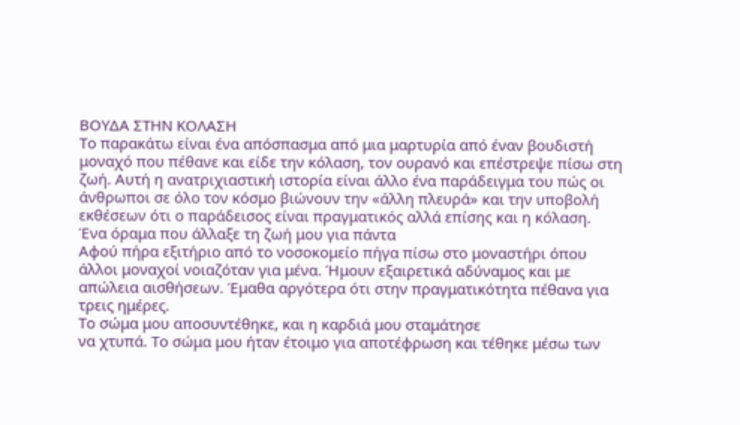ΒΟΥΔΑ ΣΤΗΝ ΚΟΛΑΣΗ
Το παρακάτω είναι ένα απόσπασμα από μια μαρτυρία από έναν βουδιστή μοναχό που πέθανε και είδε την κόλαση, τον ουρανό και επέστρεψε πίσω στη ζωή. Αυτή η ανατριχιαστική ιστορία είναι άλλο ένα παράδειγμα του πώς οι άνθρωποι σε όλο τον κόσμο βιώνουν την «άλλη πλευρά» και την υποβολή εκθέσεων ότι ο παράδεισος είναι πραγματικός αλλά επίσης και η κόλαση.
Ένα όραμα που άλλαξε τη ζωή μου για πάντα
Αφού πήρα εξιτήριο από το νοσοκομείο πήγα πίσω στο μοναστήρι όπου άλλοι μοναχοί νοιαζόταν για μένα. Ήμουν εξαιρετικά αδύναμος και με απώλεια αισθήσεων. Έμαθα αργότερα ότι στην πραγματικότητα πέθανα για τρεις ημέρες.
Το σώμα μου αποσυντέθηκε, και η καρδιά μου σταμάτησε
να χτυπά. Το σώμα μου ήταν έτοιμο για αποτέφρωση και τέθηκε μέσω των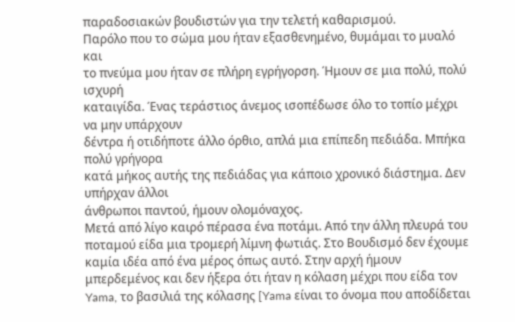παραδοσιακών βουδιστών για την τελετή καθαρισμού.
Παρόλο που το σώμα μου ήταν εξασθενημένο, θυμάμαι το μυαλό και
το πνεύμα μου ήταν σε πλήρη εγρήγορση. Ήμουν σε μια πολύ, πολύ ισχυρή
καταιγίδα. Ένας τεράστιος άνεμος ισοπέδωσε όλο το τοπίο μέχρι να μην υπάρχουν
δέντρα ή οτιδήποτε άλλο όρθιο, απλά μια επίπεδη πεδιάδα. Μπήκα πολύ γρήγορα
κατά μήκος αυτής της πεδιάδας για κάποιο χρονικό διάστημα. Δεν υπήρχαν άλλοι
άνθρωποι παντού, ήμουν ολομόναχος.
Μετά από λίγο καιρό πέρασα ένα ποτάμι. Από την άλλη πλευρά του ποταμού είδα μια τρομερή λίμνη φωτιάς. Στο Βουδισμό δεν έχουμε καμία ιδέα από ένα μέρος όπως αυτό. Στην αρχή ήμουν μπερδεμένος και δεν ήξερα ότι ήταν η κόλαση μέχρι που είδα τον Yama, το βασιλιά της κόλασης [Yama είναι το όνομα που αποδίδεται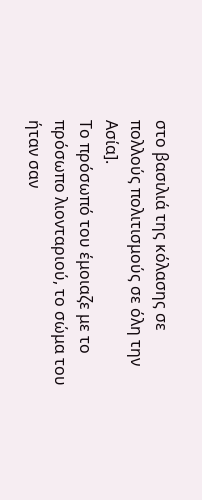στο βασιλιά της κόλασης σε πολλούς πολιτισμούς σε όλη την Ασία].
Το πρόσωπό του έμοιαζε με το πρόσωπο λιονταριού, το σώμα του ήταν σαν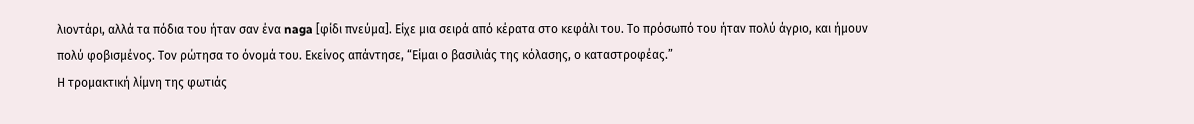λιοντάρι, αλλά τα πόδια του ήταν σαν ένα naga [φίδι πνεύμα]. Είχε μια σειρά από κέρατα στο κεφάλι του. Το πρόσωπό του ήταν πολύ άγριο, και ήμουν πολύ φοβισμένος. Τον ρώτησα το όνομά του. Εκείνος απάντησε, “Είμαι ο βασιλιάς της κόλασης, ο καταστροφέας.”
Η τρομακτική λίμνη της φωτιάς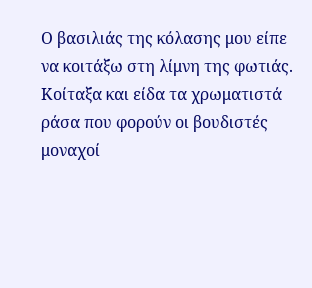Ο βασιλιάς της κόλασης μου είπε να κοιτάξω στη λίμνη της φωτιάς. Κοίταξα και είδα τα χρωματιστά ράσα που φορούν οι βουδιστές μοναχοί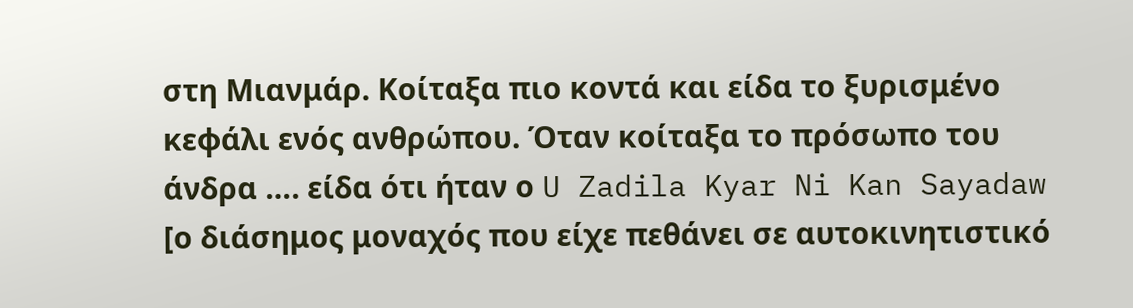στη Μιανμάρ. Κοίταξα πιο κοντά και είδα το ξυρισμένο κεφάλι ενός ανθρώπου. Όταν κοίταξα το πρόσωπο του άνδρα …. είδα ότι ήταν ο U Zadila Kyar Ni Kan Sayadaw [ο διάσημος μοναχός που είχε πεθάνει σε αυτοκινητιστικό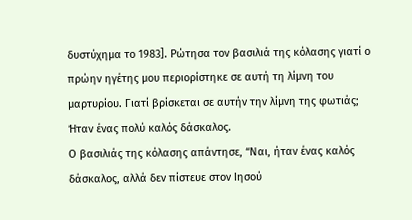δυστύχημα το 1983]. Ρώτησα τον βασιλιά της κόλασης γιατί ο πρώην ηγέτης μου περιορίστηκε σε αυτή τη λίμνη του μαρτυρίου. Γιατί βρίσκεται σε αυτήν την λίμνη της φωτιάς; Ήταν ένας πολύ καλός δάσκαλος.
Ο βασιλιάς της κόλασης απάντησε, “Ναι, ήταν ένας καλός δάσκαλος, αλλά δεν πίστευε στον Ιησού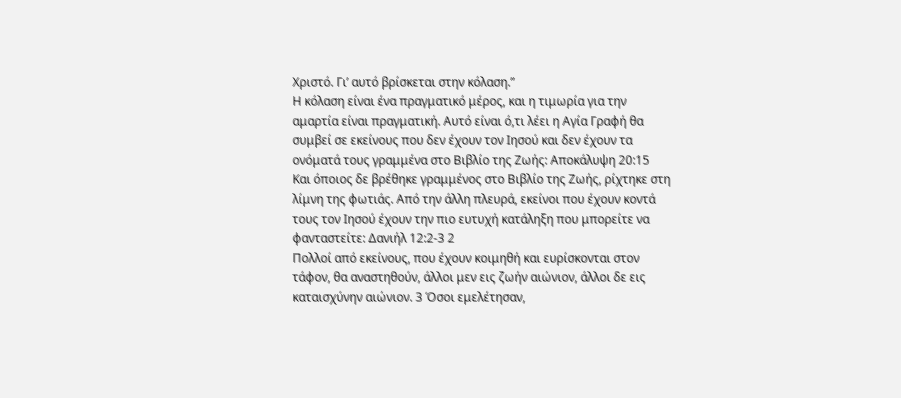Χριστό. Γι’ αυτό βρίσκεται στην κόλαση.”
Η κόλαση είναι ένα πραγματικό μέρος, και η τιμωρία για την αμαρτία είναι πραγματική. Αυτό είναι ό,τι λέει η Αγία Γραφή θα συμβεί σε εκείνους που δεν έχουν τον Ιησού και δεν έχουν τα ονόματά τους γραμμένα στο Βιβλίο της Ζωής: Αποκάλυψη 20:15
Kαι όποιος δε βρέθηκε γραμμένος στο Bιβλίο της Zωής, ρίχτηκε στη λίμνη της φωτιάς. Από την άλλη πλευρά, εκείνοι που έχουν κοντά τους τον Ιησού έχουν την πιο ευτυχή κατάληξη που μπορείτε να φανταστείτε: Δανιήλ 12:2-3 2
Πολλοί από εκείνους, που έχουν κοιμηθή και ευρίσκονται στον τάφον, θα αναστηθούν, άλλοι μεν εις ζωήν αιώνιον, άλλοι δε εις καταισχύνην αιώνιον. 3 Όσοι εμελέτησαν,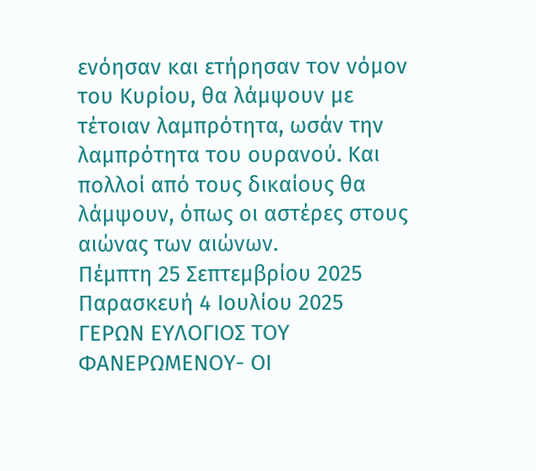ενόησαν και ετήρησαν τον νόμον του Κυρίου, θα λάμψουν με τέτοιαν λαμπρότητα, ωσάν την λαμπρότητα του ουρανού. Και πολλοί από τους δικαίους θα λάμψουν, όπως οι αστέρες στους αιώνας των αιώνων.
Πέμπτη 25 Σεπτεμβρίου 2025
Παρασκευή 4 Ιουλίου 2025
ΓΕΡΩΝ ΕΥΛΟΓΙΟΣ ΤΟΥ ΦΑΝΕΡΩΜΕΝΟΥ- ΟΙ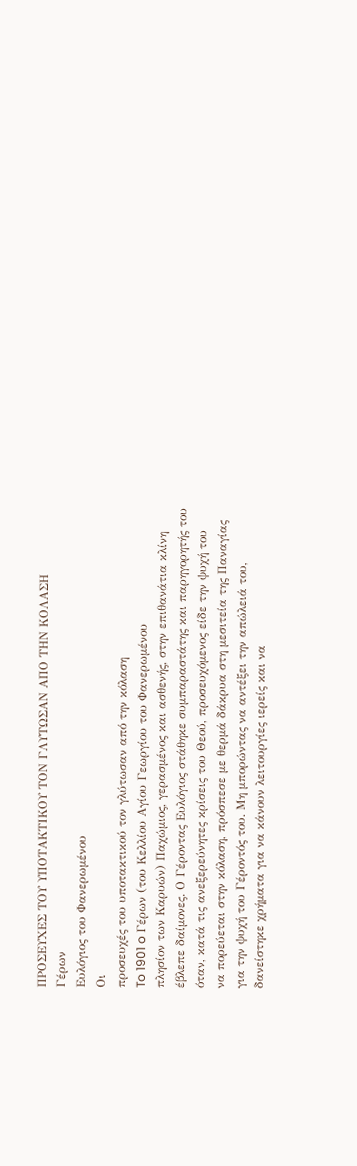ΠΡΟΣΕΥΧΕΣ ΤΟΥ ΥΠΟΤΑΚΤΙΚΟΥ ΤΟΝ ΓΛΥΤΩΣΑΝ ΑΠΟ ΤΗΝ ΚΟΛΑΣΗ
Γέρων
Ευλόγιος του Φανερωμένου
Οι
προσευχές του υποτακτικού τον γλύτωσαν από την κόλαση
To 1901 o Γέρων (του Κελλίου Αγίου Γεωργίου του Φανερωμένου
πλησίον των Καρυών) Παχώμιος, γερασμένος και ασθενής, στην επιθανάτια κλίνη
έβλεπε δαίμονες. Ο Γέροντας Ευλόγιος στάθηκε συμπαραστάτης και παρηγορητής του
όταν, κατά τις ανεξερεύνητες κρίσεις του Θεού, προσευχόμενος είδε την ψυχή του
να πορεύεται στην κόλαση, πρόσπεσε με θερμά δάκρυα στη μεσιτεία της Παναγίας
για την ψυχή του Γέροντός του. Μη μπορώντας να αντέξει την απώλειά του,
δανείστηκε χρήματα για να κάνουν λειτουργίες ιερείς και να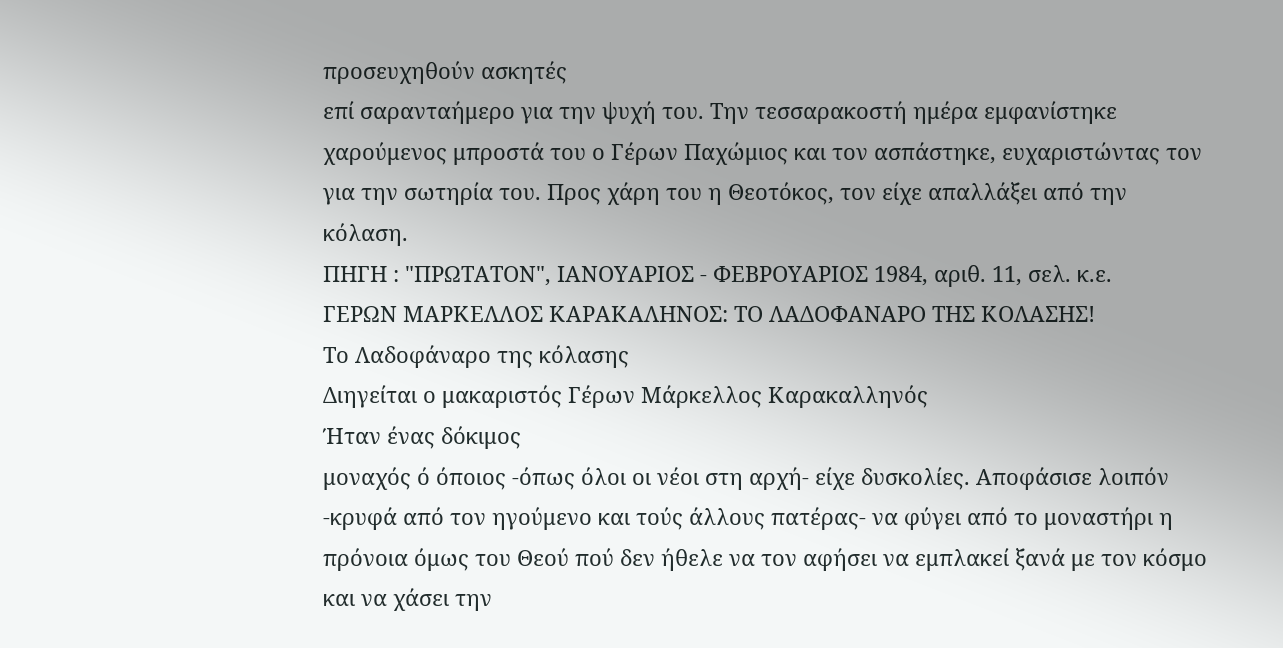προσευχηθούν ασκητές
επί σαρανταήμερο για την ψυχή του. Την τεσσαρακοστή ημέρα εμφανίστηκε
χαρούμενος μπροστά του ο Γέρων Παχώμιος και τον ασπάστηκε, ευχαριστώντας τον
για την σωτηρία του. Προς χάρη του η Θεοτόκος, τον είχε απαλλάξει από την
κόλαση.
ΠΗΓΗ : "ΠΡΩΤΑΤΟΝ", ΙΑΝΟΥΑΡΙΟΣ - ΦΕΒΡΟΥΑΡΙΟΣ 1984, αριθ. 11, σελ. κ.ε.
ΓΕΡΩΝ ΜΑΡΚΕΛΛΟΣ ΚΑΡΑΚΑΛΗΝΟΣ: ΤΟ ΛΑΔΟΦΑΝΑΡΟ ΤΗΣ ΚΟΛΑΣΗΣ!
Το Λαδοφάναρο της κόλασης
Διηγείται ο μακαριστός Γέρων Μάρκελλος Καρακαλληνός
Ήταν ένας δόκιμος
μοναχός ό όποιος -όπως όλοι οι νέοι στη αρχή- είχε δυσκολίες. Αποφάσισε λοιπόν
-κρυφά από τον ηγούμενο και τούς άλλους πατέρας- να φύγει από το μοναστήρι η
πρόνοια όμως του Θεού πού δεν ήθελε να τον αφήσει να εμπλακεί ξανά με τον κόσμο
και να χάσει την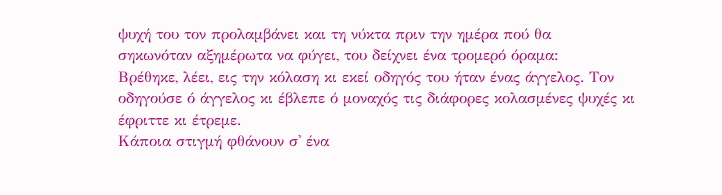ψυχή του τον προλαμβάνει και τη νύκτα πριν την ημέρα πού θα
σηκωνόταν αξημέρωτα να φύγει, του δείχνει ένα τρομερό όραμα:
Βρέθηκε, λέει, εις την κόλαση κι εκεί οδηγός του ήταν ένας άγγελος. Τον οδηγούσε ό άγγελος κι έβλεπε ό μοναχός τις διάφορες κολασμένες ψυχές κι έφριττε κι έτρεμε.
Κάποια στιγμή φθάνουν σ' ένα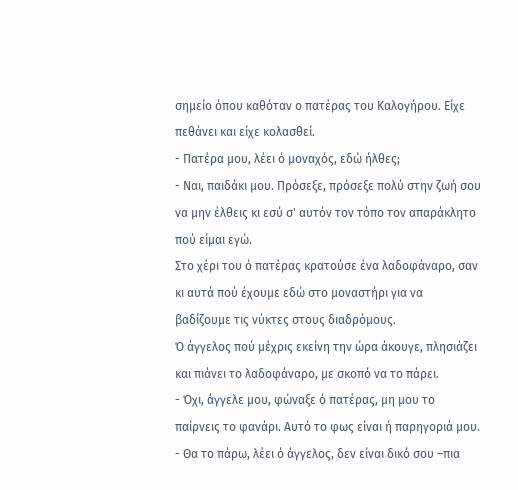σημείο όπου καθόταν ο πατέρας του Καλογήρου. Είχε πεθάνει και είχε κολασθεί.
- Πατέρα μου, λέει ό μοναχός, εδώ ήλθες;
- Ναι, παιδάκι μου. Πρόσεξε, πρόσεξε πολύ στην ζωή σου να μην έλθεις κι εσύ σ' αυτόν τον τόπο τον απαράκλητο πού είμαι εγώ.
Στο χέρι του ό πατέρας κρατούσε ένα λαδοφάναρο, σαν κι αυτά πού έχουμε εδώ στο μοναστήρι για να βαδίζουμε τις νύκτες στους διαδρόμους.
Ό άγγελος πού μέχρις εκείνη την ώρα άκουγε, πλησιάζει και πιάνει το λαδοφάναρο, με σκοπό να το πάρει.
- Όχι, άγγελε μου, φώναξε ό πατέρας, μη μου το παίρνεις το φανάρι. Αυτό το φως είναι ή παρηγοριά μου.
- Θα το πάρω, λέει ό άγγελος, δεν είναι δικό σου –πια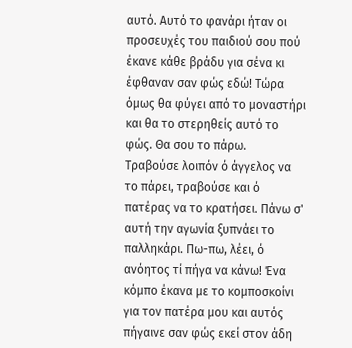αυτό. Αυτό το φανάρι ήταν οι προσευχές του παιδιού σου πού έκανε κάθε βράδυ για σένα κι έφθαναν σαν φώς εδώ! Τώρα όμως θα φύγει από το μοναστήρι και θα το στερηθείς αυτό το φώς. Θα σου το πάρω.
Τραβούσε λοιπόν ό άγγελος να το πάρει, τραβούσε και ό πατέρας να το κρατήσει. Πάνω σ' αυτή την αγωνία ξυπνάει το παλληκάρι. Πω-πω, λέει, ό ανόητος τί πήγα να κάνω! Ένα κόμπο έκανα με το κομποσκοίνι για τον πατέρα μου και αυτός πήγαινε σαν φώς εκεί στον άδη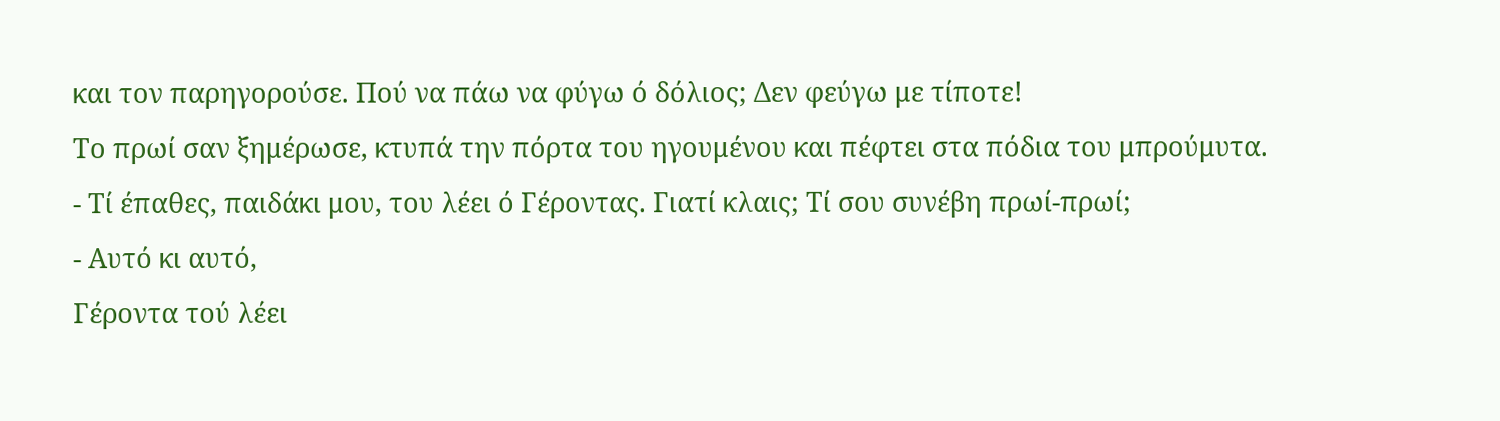και τον παρηγορούσε. Πού να πάω να φύγω ό δόλιος; Δεν φεύγω με τίποτε!
Το πρωί σαν ξημέρωσε, κτυπά την πόρτα του ηγουμένου και πέφτει στα πόδια του μπρούμυτα.
- Τί έπαθες, παιδάκι μου, του λέει ό Γέροντας. Γιατί κλαις; Τί σου συνέβη πρωί-πρωί;
- Αυτό κι αυτό,
Γέροντα τού λέει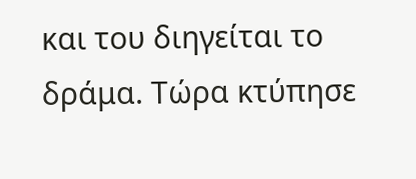και του διηγείται το δράμα. Τώρα κτύπησε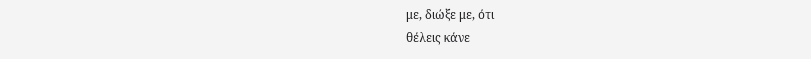με, διώξε με, ότι
θέλεις κάνε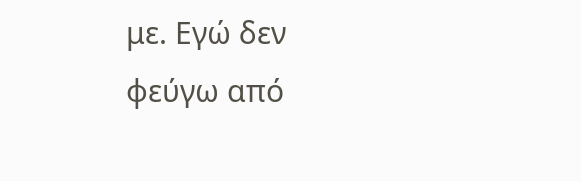με. Εγώ δεν φεύγω από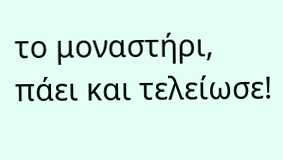το μοναστήρι, πάει και τελείωσε!